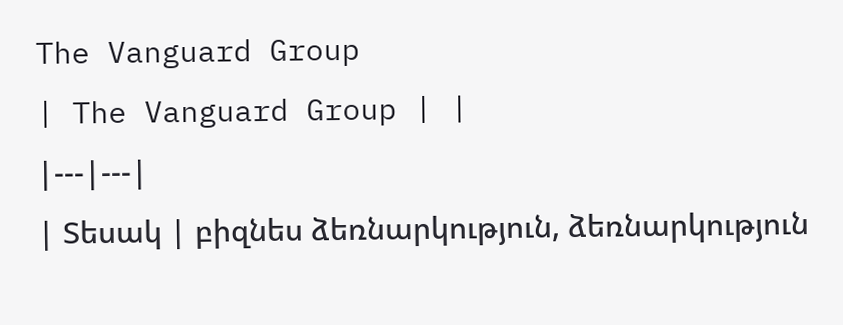The Vanguard Group
| The Vanguard Group | |
|---|---|
| Տեսակ | բիզնես ձեռնարկություն, ձեռնարկություն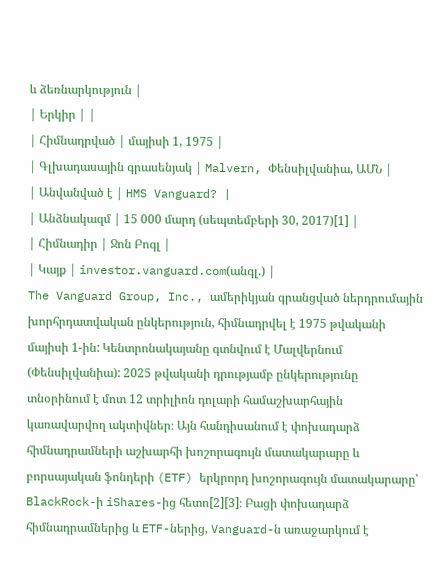և ձեռնարկություն |
| Երկիր | |
| Հիմնադրված | մայիսի 1, 1975 |
| Գլխադասային գրասենյակ | Malvern, Փենսիլվանիա, ԱՄՆ |
| Անվանված է | HMS Vanguard? |
| Անձնակազմ | 15 000 մարդ (սեպտեմբերի 30, 2017)[1] |
| Հիմնադիր | Ջոն Բոգլ |
| Կայք | investor.vanguard.com(անգլ.) |
The Vanguard Group, Inc., ամերիկյան գրանցված ներդրումային խորհրդատվական ընկերություն, հիմնադրվել է 1975 թվականի մայիսի 1-ին: Կենտրոնակայանը գտնվում է Մալվերնում (Փենսիլվանիա): 2025 թվականի դրությամբ ընկերությունը տնօրինում է մոտ 12 տրիլիոն դոլարի համաշխարհային կառավարվող ակտիվներ։ Այն հանդիսանում է փոխադարձ հիմնադրամների աշխարհի խոշորագույն մատակարարը և բորսայական ֆոնդերի (ETF) երկրորդ խոշորագույն մատակարարը՝ BlackRock-ի iShares-ից հետո[2][3]։ Բացի փոխադարձ հիմնադրամներից և ETF-ներից, Vanguard-ն առաջարկում է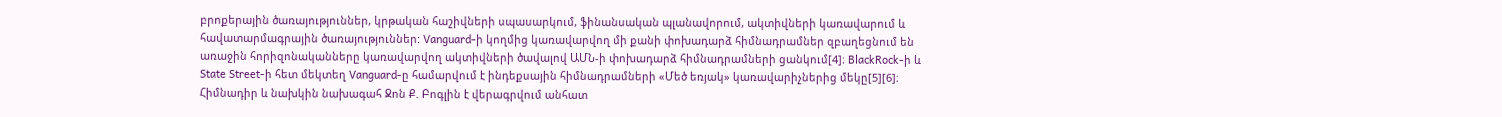բրոքերային ծառայություններ, կրթական հաշիվների սպասարկում, ֆինանսական պլանավորում, ակտիվների կառավարում և հավատարմագրային ծառայություններ: Vanguard-ի կողմից կառավարվող մի քանի փոխադարձ հիմնադրամներ զբաղեցնում են առաջին հորիզոնականները կառավարվող ակտիվների ծավալով ԱՄՆ-ի փոխադարձ հիմնադրամների ցանկում[4]։ BlackRock-ի և State Street-ի հետ մեկտեղ Vanguard-ը համարվում է ինդեքսային հիմնադրամների «Մեծ եռյակ» կառավարիչներից մեկը[5][6]։
Հիմնադիր և նախկին նախագահ Ջոն Ք. Բոգլին է վերագրվում անհատ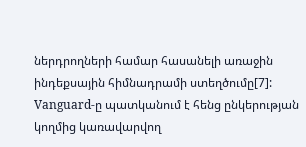ներդրողների համար հասանելի առաջին ինդեքսային հիմնադրամի ստեղծումը[7]:
Vanguard-ը պատկանում է հենց ընկերության կողմից կառավարվող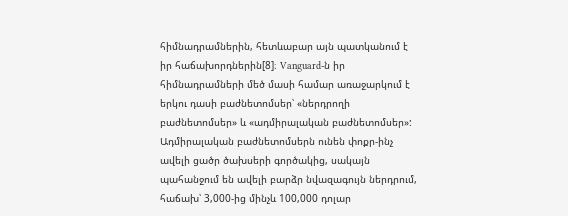հիմնադրամներին, հետևաբար այն պատկանում է իր հաճախորդներին[8]։ Vanguard-ն իր հիմնադրամների մեծ մասի համար առաջարկում է երկու դասի բաժնետոմսեր՝ «ներդրողի բաժնետոմսեր» և «ադմիրալական բաժնետոմսեր»: Ադմիրալական բաժնետոմսերն ունեն փոքր-ինչ ավելի ցածր ծախսերի գործակից, սակայն պահանջում են ավելի բարձր նվազագույն ներդրում, հաճախ՝ 3,000-ից մինչև 100,000 դոլար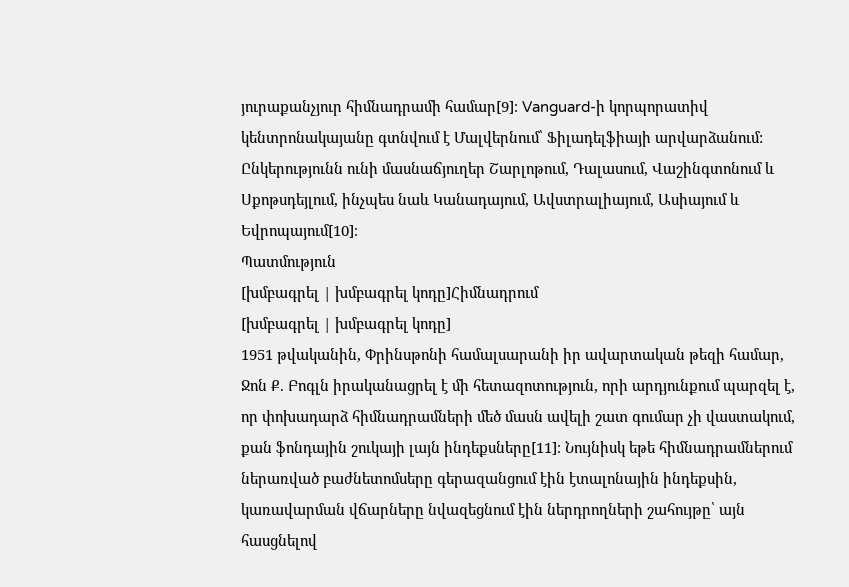յուրաքանչյուր հիմնադրամի համար[9]։ Vanguard-ի կորպորատիվ կենտրոնակայանը գտնվում է Մալվերնում՝ Ֆիլադելֆիայի արվարձանում: Ընկերությունն ունի մասնաճյուղեր Շարլոթում, Դալասում, Վաշինգտոնում և Սքոթսդեյլում, ինչպես նաև Կանադայում, Ավստրալիայում, Ասիայում և Եվրոպայում[10]։
Պատմություն
[խմբագրել | խմբագրել կոդը]Հիմնադրում
[խմբագրել | խմբագրել կոդը]
1951 թվականին, Փրինսթոնի համալսարանի իր ավարտական թեզի համար, Ջոն Ք. Բոգլն իրականացրել է մի հետազոտություն, որի արդյունքում պարզել է, որ փոխադարձ հիմնադրամների մեծ մասն ավելի շատ գումար չի վաստակում, քան ֆոնդային շուկայի լայն ինդեքսները[11]։ Նույնիսկ եթե հիմնադրամներում ներառված բաժնետոմսերը գերազանցում էին էտալոնային ինդեքսին, կառավարման վճարները նվազեցնում էին ներդրողների շահույթը՝ այն հասցնելով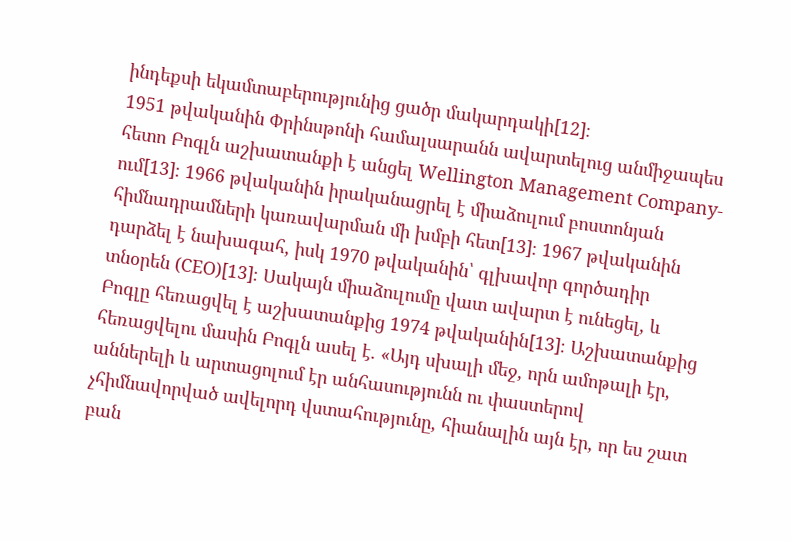ինդեքսի եկամտաբերությունից ցածր մակարդակի[12]։
1951 թվականին Փրինսթոնի համալսարանն ավարտելուց անմիջապես հետո Բոգլն աշխատանքի է անցել Wellington Management Company-ում[13]։ 1966 թվականին իրականացրել է միաձուլում բոստոնյան հիմնադրամների կառավարման մի խմբի հետ[13]։ 1967 թվականին դարձել է նախագահ, իսկ 1970 թվականին՝ գլխավոր գործադիր տնօրեն (CEO)[13]։ Սակայն միաձուլումը վատ ավարտ է ունեցել, և Բոգլը հեռացվել է աշխատանքից 1974 թվականին[13]։ Աշխատանքից հեռացվելու մասին Բոգլն ասել է. «Այդ սխալի մեջ, որն ամոթալի էր, աններելի և արտացոլում էր անհասությունն ու փաստերով չհիմնավորված ավելորդ վստահությունը, հիանալին այն էր, որ ես շատ բան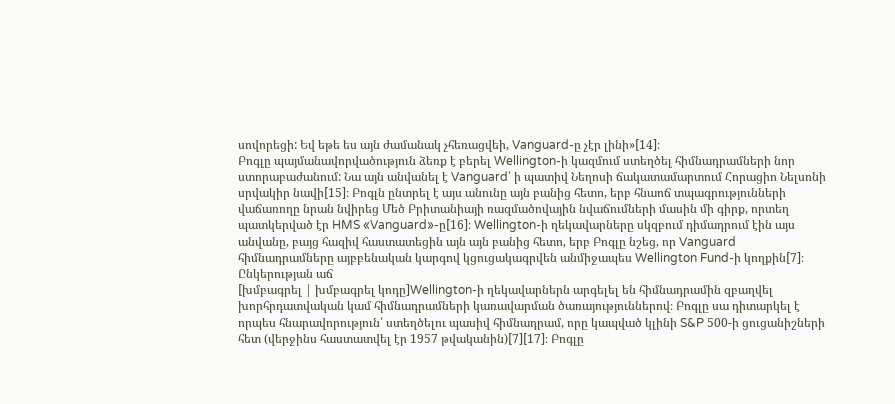սովորեցի: Եվ եթե ես այն ժամանակ չհեռացվեի, Vanguard-ը չէր լինի»[14]։
Բոգլը պայմանավորվածություն ձեռք է բերել Wellington-ի կազմում ստեղծել հիմնադրամների նոր ստորաբաժանում: Նա այն անվանել է Vanguard՝ ի պատիվ Նեղոսի ճակատամարտում Հորացիո Նելսոնի սրվակիր նավի[15]։ Բոգլն ընտրել է այս անունը այն բանից հետո, երբ հնաոճ տպագրությունների վաճառողը նրան նվիրեց Մեծ Բրիտանիայի ռազմածովային նվաճումների մասին մի գիրք, որտեղ պատկերված էր HMS «Vanguard»-ը[16]։ Wellington-ի ղեկավարները սկզբում դիմադրում էին այս անվանը, բայց հազիվ հաստատեցին այն այն բանից հետո, երբ Բոգլը նշեց, որ Vanguard հիմնադրամները այբբենական կարգով կցուցակագրվեն անմիջապես Wellington Fund-ի կողքին[7]։
Ընկերության աճ
[խմբագրել | խմբագրել կոդը]Wellington-ի ղեկավարներն արգելել են հիմնադրամին զբաղվել խորհրդատվական կամ հիմնադրամների կառավարման ծառայություններով։ Բոգլը սա դիտարկել է որպես հնարավորություն՝ ստեղծելու պասիվ հիմնադրամ, որը կապված կլինի S&P 500-ի ցուցանիշների հետ (վերջինս հաստատվել էր 1957 թվականին)[7][17]։ Բոգլը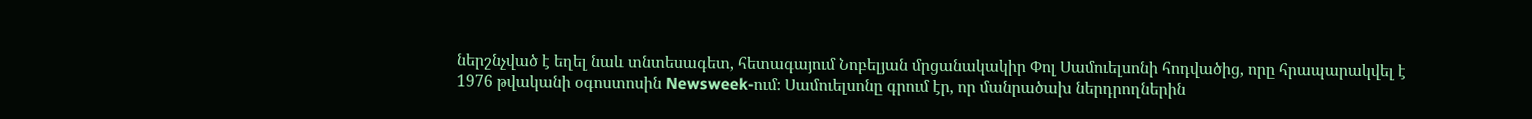ներշնչված է եղել նաև տնտեսագետ, հետագայում Նոբելյան մրցանակակիր Փոլ Սամուելսոնի հոդվածից, որը հրապարակվել է 1976 թվականի օգոստոսին Newsweek-ում։ Սամուելսոնը գրում էր, որ մանրածախ ներդրողներին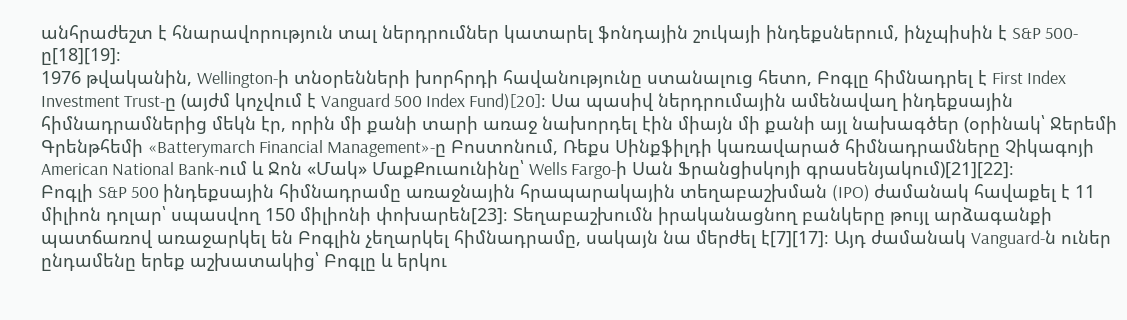անհրաժեշտ է հնարավորություն տալ ներդրումներ կատարել ֆոնդային շուկայի ինդեքսներում, ինչպիսին է S&P 500-ը[18][19]։
1976 թվականին, Wellington-ի տնօրենների խորհրդի հավանությունը ստանալուց հետո, Բոգլը հիմնադրել է First Index Investment Trust-ը (այժմ կոչվում է Vanguard 500 Index Fund)[20]։ Սա պասիվ ներդրումային ամենավաղ ինդեքսային հիմնադրամներից մեկն էր, որին մի քանի տարի առաջ նախորդել էին միայն մի քանի այլ նախագծեր (օրինակ՝ Ջերեմի Գրենթհեմի «Batterymarch Financial Management»-ը Բոստոնում, Ռեքս Սինքֆիլդի կառավարած հիմնադրամները Չիկագոյի American National Bank-ում և Ջոն «Մակ» ՄաքՔուաունինը՝ Wells Fargo-ի Սան Ֆրանցիսկոյի գրասենյակում)[21][22]։
Բոգլի S&P 500 ինդեքսային հիմնադրամը առաջնային հրապարակային տեղաբաշխման (IPO) ժամանակ հավաքել է 11 միլիոն դոլար՝ սպասվող 150 միլիոնի փոխարեն[23]։ Տեղաբաշխումն իրականացնող բանկերը թույլ արձագանքի պատճառով առաջարկել են Բոգլին չեղարկել հիմնադրամը, սակայն նա մերժել է[7][17]։ Այդ ժամանակ Vanguard-ն ուներ ընդամենը երեք աշխատակից՝ Բոգլը և երկու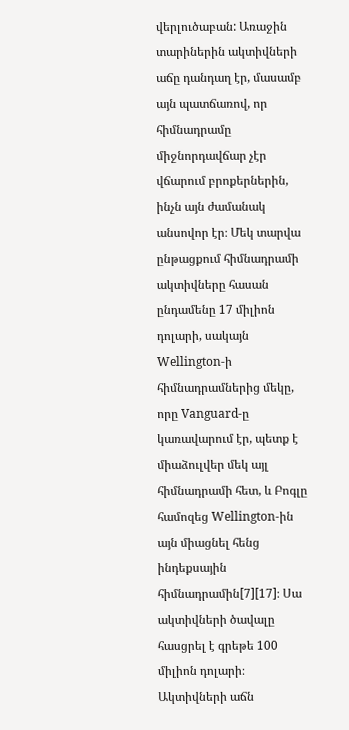վերլուծաբան: Առաջին տարիներին ակտիվների աճը դանդաղ էր, մասամբ այն պատճառով, որ հիմնադրամը միջնորդավճար չէր վճարում բրոքերներին, ինչն այն ժամանակ անսովոր էր։ Մեկ տարվա ընթացքում հիմնադրամի ակտիվները հասան ընդամենը 17 միլիոն դոլարի, սակայն Wellington-ի հիմնադրամներից մեկը, որը Vanguard-ը կառավարում էր, պետք է միաձուլվեր մեկ այլ հիմնադրամի հետ, և Բոգլը համոզեց Wellington-ին այն միացնել հենց ինդեքսային հիմնադրամին[7][17]։ Սա ակտիվների ծավալը հասցրել է գրեթե 100 միլիոն դոլարի։
Ակտիվների աճն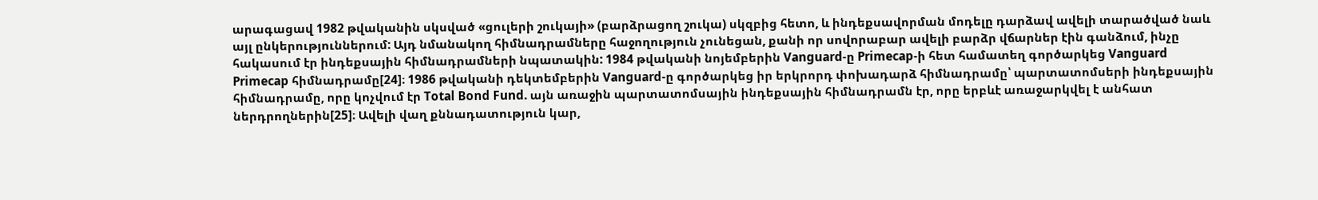արագացավ 1982 թվականին սկսված «ցուլերի շուկայի» (բարձրացող շուկա) սկզբից հետո, և ինդեքսավորման մոդելը դարձավ ավելի տարածված նաև այլ ընկերություններում: Այդ նմանակող հիմնադրամները հաջողություն չունեցան, քանի որ սովորաբար ավելի բարձր վճարներ էին գանձում, ինչը հակասում էր ինդեքսային հիմնադրամների նպատակին: 1984 թվականի նոյեմբերին Vanguard-ը Primecap-ի հետ համատեղ գործարկեց Vanguard Primecap հիմնադրամը[24]։ 1986 թվականի դեկտեմբերին Vanguard-ը գործարկեց իր երկրորդ փոխադարձ հիմնադրամը՝ պարտատոմսերի ինդեքսային հիմնադրամը, որը կոչվում էր Total Bond Fund. այն առաջին պարտատոմսային ինդեքսային հիմնադրամն էր, որը երբևէ առաջարկվել է անհատ ներդրողներին[25]։ Ավելի վաղ քննադատություն կար,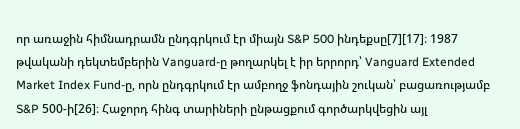որ առաջին հիմնադրամն ընդգրկում էր միայն S&P 500 ինդեքսը[7][17]։ 1987 թվականի դեկտեմբերին Vanguard-ը թողարկել է իր երրորդ՝ Vanguard Extended Market Index Fund-ը, որն ընդգրկում էր ամբողջ ֆոնդային շուկան՝ բացառությամբ S&P 500-ի[26]։ Հաջորդ հինգ տարիների ընթացքում գործարկվեցին այլ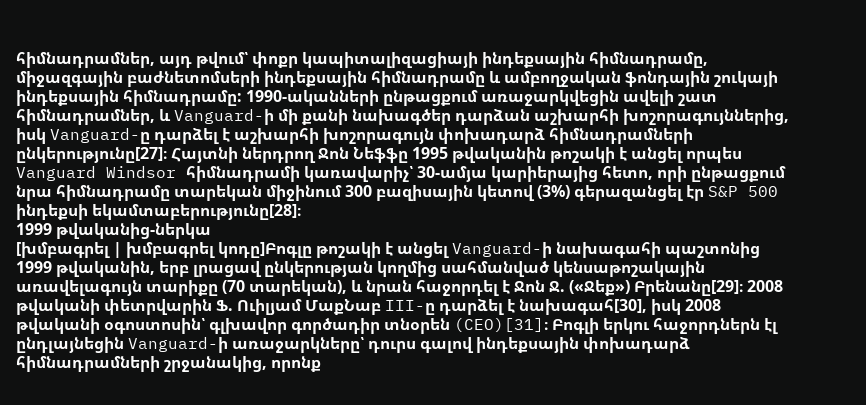հիմնադրամներ, այդ թվում՝ փոքր կապիտալիզացիայի ինդեքսային հիմնադրամը, միջազգային բաժնետոմսերի ինդեքսային հիմնադրամը և ամբողջական ֆոնդային շուկայի ինդեքսային հիմնադրամը: 1990-ականների ընթացքում առաջարկվեցին ավելի շատ հիմնադրամներ, և Vanguard-ի մի քանի նախագծեր դարձան աշխարհի խոշորագույններից, իսկ Vanguard-ը դարձել է աշխարհի խոշորագույն փոխադարձ հիմնադրամների ընկերությունը[27]։ Հայտնի ներդրող Ջոն Նեֆֆը 1995 թվականին թոշակի է անցել որպես Vanguard Windsor հիմնադրամի կառավարիչ՝ 30-ամյա կարիերայից հետո, որի ընթացքում նրա հիմնադրամը տարեկան միջինում 300 բազիսային կետով (3%) գերազանցել էր S&P 500 ինդեքսի եկամտաբերությունը[28]։
1999 թվականից-ներկա
[խմբագրել | խմբագրել կոդը]Բոգլը թոշակի է անցել Vanguard-ի նախագահի պաշտոնից 1999 թվականին, երբ լրացավ ընկերության կողմից սահմանված կենսաթոշակային առավելագույն տարիքը (70 տարեկան), և նրան հաջորդել է Ջոն Ջ. («Ջեք») Բրենանը[29]։ 2008 թվականի փետրվարին Ֆ. Ուիլյամ ՄաքՆաբ III-ը դարձել է նախագահ[30], իսկ 2008 թվականի օգոստոսին՝ գլխավոր գործադիր տնօրեն (CEO)[31]։ Բոգլի երկու հաջորդներն էլ ընդլայնեցին Vanguard-ի առաջարկները՝ դուրս գալով ինդեքսային փոխադարձ հիմնադրամների շրջանակից, որոնք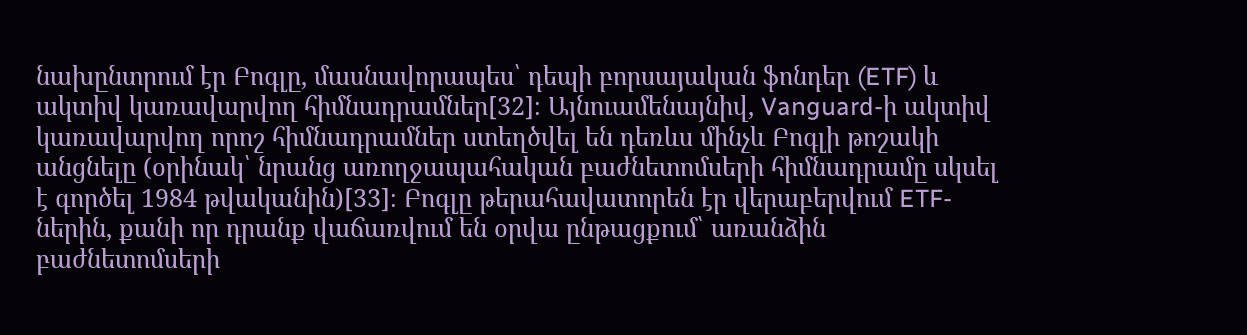նախընտրում էր Բոգլը, մասնավորապես՝ դեպի բորսայական ֆոնդեր (ETF) և ակտիվ կառավարվող հիմնադրամներ[32]։ Այնուամենայնիվ, Vanguard-ի ակտիվ կառավարվող որոշ հիմնադրամներ ստեղծվել են դեռևս մինչև Բոգլի թոշակի անցնելը (օրինակ՝ նրանց առողջապահական բաժնետոմսերի հիմնադրամը սկսել է գործել 1984 թվականին)[33]։ Բոգլը թերահավատորեն էր վերաբերվում ETF-ներին, քանի որ դրանք վաճառվում են օրվա ընթացքում՝ առանձին բաժնետոմսերի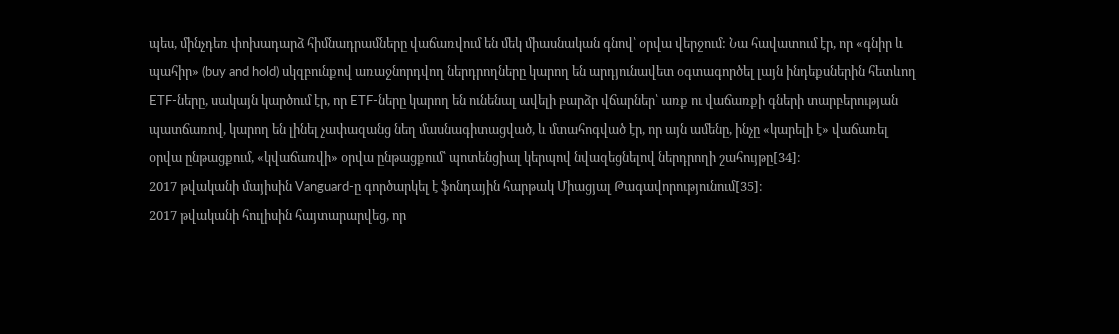պես, մինչդեռ փոխադարձ հիմնադրամները վաճառվում են մեկ միասնական գնով՝ օրվա վերջում: Նա հավատում էր, որ «գնիր և պահիր» (buy and hold) սկզբունքով առաջնորդվող ներդրողները կարող են արդյունավետ օգտագործել լայն ինդեքսներին հետևող ETF-ները, սակայն կարծում էր, որ ETF-ները կարող են ունենալ ավելի բարձր վճարներ՝ առք ու վաճառքի գների տարբերության պատճառով, կարող են լինել չափազանց նեղ մասնագիտացված, և մտահոգված էր, որ այն ամենը, ինչը «կարելի է» վաճառել օրվա ընթացքում, «կվաճառվի» օրվա ընթացքում՝ պոտենցիալ կերպով նվազեցնելով ներդրողի շահույթը[34]։
2017 թվականի մայիսին Vanguard-ը գործարկել է ֆոնդային հարթակ Միացյալ Թագավորությունում[35]։
2017 թվականի հուլիսին հայտարարվեց, որ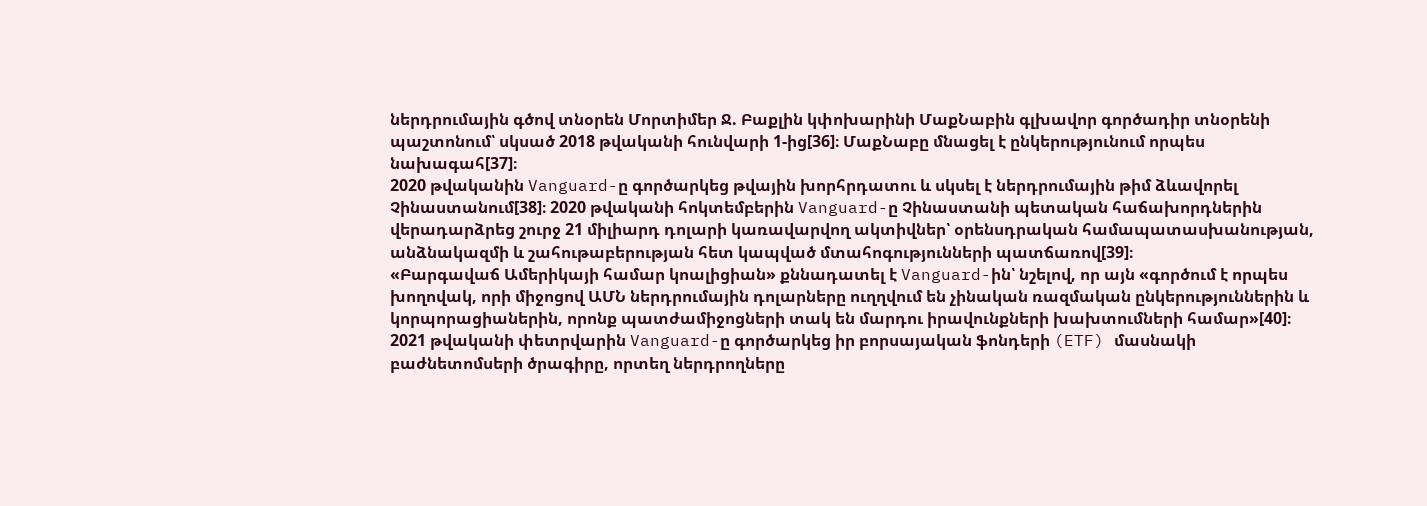ներդրումային գծով տնօրեն Մորտիմեր Ջ. Բաքլին կփոխարինի ՄաքՆաբին գլխավոր գործադիր տնօրենի պաշտոնում՝ սկսած 2018 թվականի հունվարի 1-ից[36]։ ՄաքՆաբը մնացել է ընկերությունում որպես նախագահ[37]։
2020 թվականին Vanguard-ը գործարկեց թվային խորհրդատու և սկսել է ներդրումային թիմ ձևավորել Չինաստանում[38]։ 2020 թվականի հոկտեմբերին Vanguard-ը Չինաստանի պետական հաճախորդներին վերադարձրեց շուրջ 21 միլիարդ դոլարի կառավարվող ակտիվներ՝ օրենսդրական համապատասխանության, անձնակազմի և շահութաբերության հետ կապված մտահոգությունների պատճառով[39]։
«Բարգավաճ Ամերիկայի համար կոալիցիան» քննադատել է Vanguard-ին՝ նշելով, որ այն «գործում է որպես խողովակ, որի միջոցով ԱՄՆ ներդրումային դոլարները ուղղվում են չինական ռազմական ընկերություններին և կորպորացիաներին, որոնք պատժամիջոցների տակ են մարդու իրավունքների խախտումների համար»[40]։
2021 թվականի փետրվարին Vanguard-ը գործարկեց իր բորսայական ֆոնդերի (ETF) մասնակի բաժնետոմսերի ծրագիրը, որտեղ ներդրողները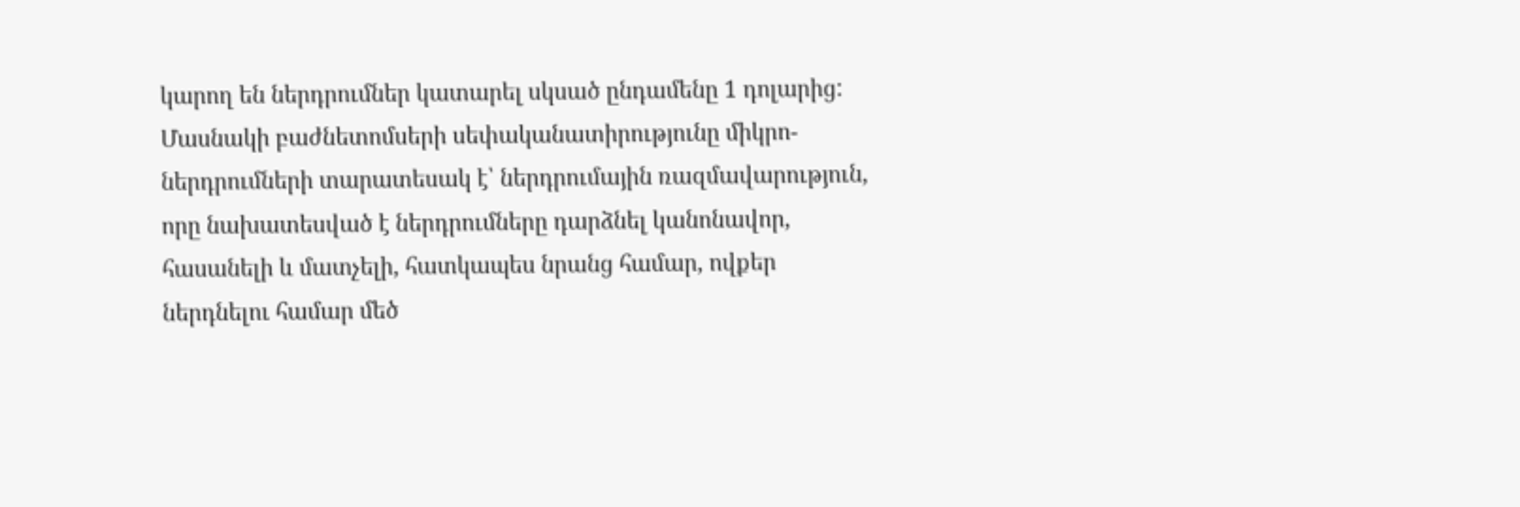կարող են ներդրումներ կատարել սկսած ընդամենը 1 դոլարից: Մասնակի բաժնետոմսերի սեփականատիրությունը միկրո-ներդրումների տարատեսակ է՝ ներդրումային ռազմավարություն, որը նախատեսված է ներդրումները դարձնել կանոնավոր, հասանելի և մատչելի, հատկապես նրանց համար, ովքեր ներդնելու համար մեծ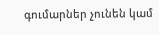գումարներ չունեն կամ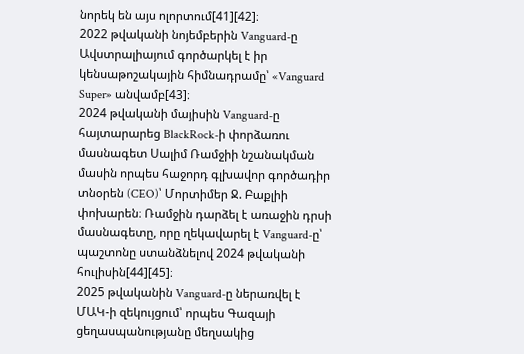նորեկ են այս ոլորտում[41][42]։
2022 թվականի նոյեմբերին Vanguard-ը Ավստրալիայում գործարկել է իր կենսաթոշակային հիմնադրամը՝ «Vanguard Super» անվամբ[43]։
2024 թվականի մայիսին Vanguard-ը հայտարարեց BlackRock-ի փորձառու մասնագետ Սալիմ Ռամջիի նշանակման մասին որպես հաջորդ գլխավոր գործադիր տնօրեն (CEO)՝ Մորտիմեր Ջ. Բաքլիի փոխարեն։ Ռամջին դարձել է առաջին դրսի մասնագետը, որը ղեկավարել է Vanguard-ը՝ պաշտոնը ստանձնելով 2024 թվականի հուլիսին[44][45]։
2025 թվականին Vanguard-ը ներառվել է ՄԱԿ-ի զեկույցում՝ որպես Գազայի ցեղասպանությանը մեղսակից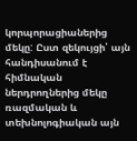կորպորացիաներից մեկը: Ըստ զեկույցի՝ այն հանդիսանում է հիմնական ներդրողներից մեկը ռազմական և տեխնոլոգիական այն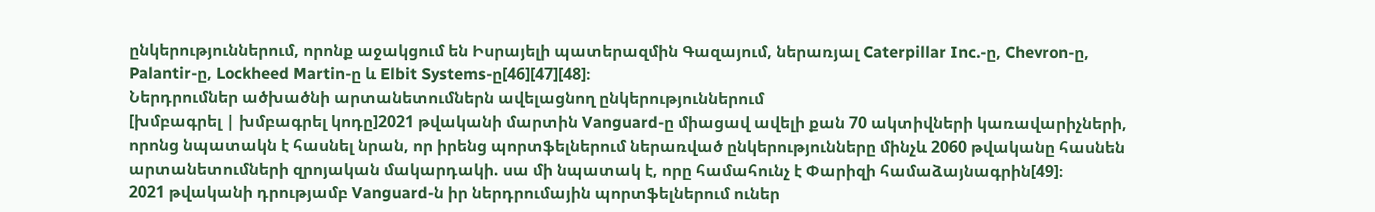ընկերություններում, որոնք աջակցում են Իսրայելի պատերազմին Գազայում, ներառյալ Caterpillar Inc.-ը, Chevron-ը, Palantir-ը, Lockheed Martin-ը և Elbit Systems-ը[46][47][48]։
Ներդրումներ ածխածնի արտանետումներն ավելացնող ընկերություններում
[խմբագրել | խմբագրել կոդը]2021 թվականի մարտին Vanguard-ը միացավ ավելի քան 70 ակտիվների կառավարիչների, որոնց նպատակն է հասնել նրան, որ իրենց պորտֆելներում ներառված ընկերությունները մինչև 2060 թվականը հասնեն արտանետումների զրոյական մակարդակի. սա մի նպատակ է, որը համահունչ է Փարիզի համաձայնագրին[49]։
2021 թվականի դրությամբ Vanguard-ն իր ներդրումային պորտֆելներում ուներ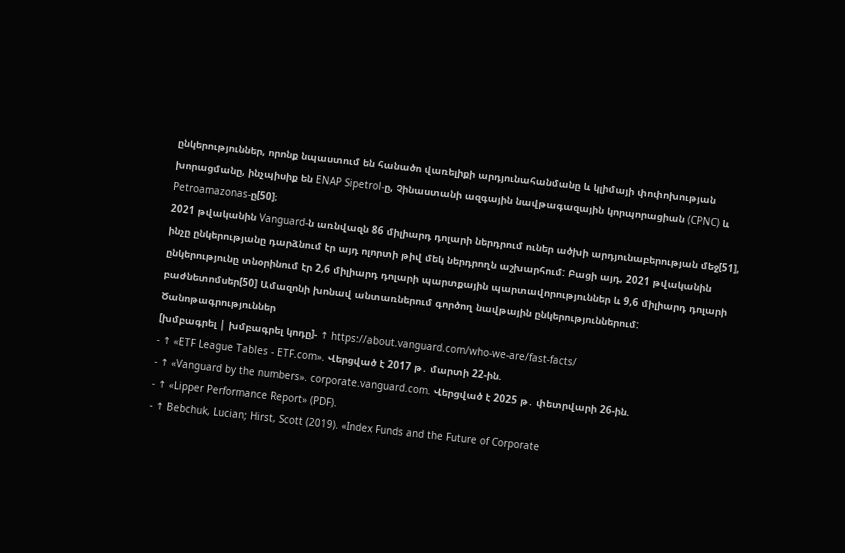ընկերություններ, որոնք նպաստում են հանածո վառելիքի արդյունահանմանը և կլիմայի փոփոխության խորացմանը, ինչպիսիք են ENAP Sipetrol-ը, Չինաստանի ազգային նավթագազային կորպորացիան (CPNC) և Petroamazonas-ը[50]։
2021 թվականին Vanguard-ն առնվազն 86 միլիարդ դոլարի ներդրում ուներ ածխի արդյունաբերության մեջ[51], ինչը ընկերությանը դարձնում էր այդ ոլորտի թիվ մեկ ներդրողն աշխարհում: Բացի այդ, 2021 թվականին ընկերությունը տնօրինում էր 2,6 միլիարդ դոլարի պարտքային պարտավորություններ և 9,6 միլիարդ դոլարի բաժնետոմսեր[50] Ամազոնի խոնավ անտառներում գործող նավթային ընկերություններում:
Ծանոթագրություններ
[խմբագրել | խմբագրել կոդը]- ↑ https://about.vanguard.com/who-we-are/fast-facts/
- ↑ «ETF League Tables - ETF.com». Վերցված է 2017 թ․ մարտի 22-ին.
- ↑ «Vanguard by the numbers». corporate.vanguard.com. Վերցված է 2025 թ․ փետրվարի 26-ին.
- ↑ «Lipper Performance Report» (PDF).
- ↑ Bebchuk, Lucian; Hirst, Scott (2019). «Index Funds and the Future of Corporate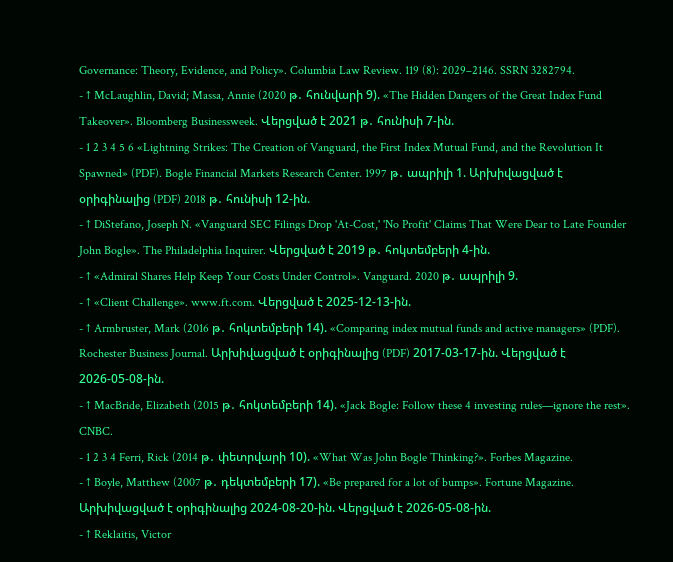Governance: Theory, Evidence, and Policy». Columbia Law Review. 119 (8): 2029–2146. SSRN 3282794.
- ↑ McLaughlin, David; Massa, Annie (2020 թ․ հունվարի 9). «The Hidden Dangers of the Great Index Fund Takeover». Bloomberg Businessweek. Վերցված է 2021 թ․ հունիսի 7-ին.
- 1 2 3 4 5 6 «Lightning Strikes: The Creation of Vanguard, the First Index Mutual Fund, and the Revolution It Spawned» (PDF). Bogle Financial Markets Research Center. 1997 թ․ ապրիլի 1. Արխիվացված է օրիգինալից (PDF) 2018 թ․ հունիսի 12-ին.
- ↑ DiStefano, Joseph N. «Vanguard SEC Filings Drop 'At-Cost,' 'No Profit' Claims That Were Dear to Late Founder John Bogle». The Philadelphia Inquirer. Վերցված է 2019 թ․ հոկտեմբերի 4-ին.
- ↑ «Admiral Shares Help Keep Your Costs Under Control». Vanguard. 2020 թ․ ապրիլի 9.
- ↑ «Client Challenge». www.ft.com. Վերցված է 2025-12-13-ին.
- ↑ Armbruster, Mark (2016 թ․ հոկտեմբերի 14). «Comparing index mutual funds and active managers» (PDF). Rochester Business Journal. Արխիվացված է օրիգինալից (PDF) 2017-03-17-ին. Վերցված է 2026-05-08-ին.
- ↑ MacBride, Elizabeth (2015 թ․ հոկտեմբերի 14). «Jack Bogle: Follow these 4 investing rules—ignore the rest». CNBC.
- 1 2 3 4 Ferri, Rick (2014 թ․ փետրվարի 10). «What Was John Bogle Thinking?». Forbes Magazine.
- ↑ Boyle, Matthew (2007 թ․ դեկտեմբերի 17). «Be prepared for a lot of bumps». Fortune Magazine. Արխիվացված է օրիգինալից 2024-08-20-ին. Վերցված է 2026-05-08-ին.
- ↑ Reklaitis, Victor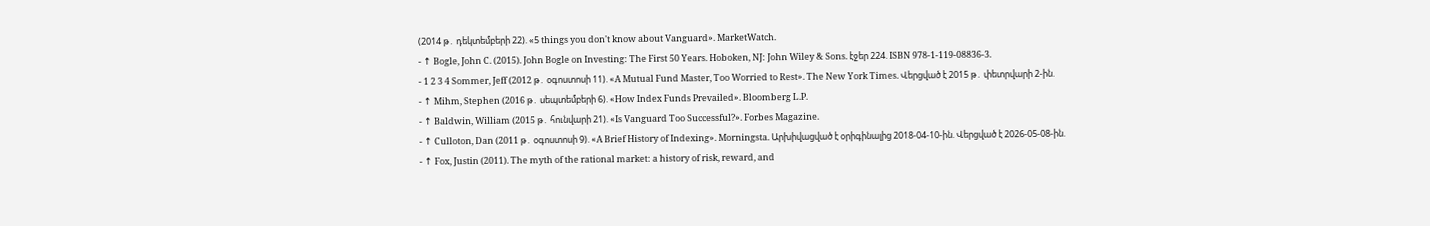(2014 թ․ դեկտեմբերի 22). «5 things you don't know about Vanguard». MarketWatch.
- ↑ Bogle, John C. (2015). John Bogle on Investing: The First 50 Years. Hoboken, NJ: John Wiley & Sons. էջեր 224. ISBN 978-1-119-08836-3.
- 1 2 3 4 Sommer, Jeff (2012 թ․ օգոստոսի 11). «A Mutual Fund Master, Too Worried to Rest». The New York Times. Վերցված է 2015 թ․ փետրվարի 2-ին.
- ↑ Mihm, Stephen (2016 թ․ սեպտեմբերի 6). «How Index Funds Prevailed». Bloomberg L.P.
- ↑ Baldwin, William (2015 թ․ հունվարի 21). «Is Vanguard Too Successful?». Forbes Magazine.
- ↑ Culloton, Dan (2011 թ․ օգոստոսի 9). «A Brief History of Indexing». Morningsta. Արխիվացված է օրիգինալից 2018-04-10-ին. Վերցված է 2026-05-08-ին.
- ↑ Fox, Justin (2011). The myth of the rational market: a history of risk, reward, and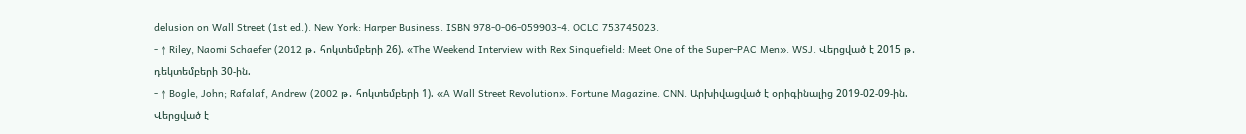delusion on Wall Street (1st ed.). New York: Harper Business. ISBN 978-0-06-059903-4. OCLC 753745023.
- ↑ Riley, Naomi Schaefer (2012 թ․ հոկտեմբերի 26). «The Weekend Interview with Rex Sinquefield: Meet One of the Super-PAC Men». WSJ. Վերցված է 2015 թ․ դեկտեմբերի 30-ին.
- ↑ Bogle, John; Rafalaf, Andrew (2002 թ․ հոկտեմբերի 1). «A Wall Street Revolution». Fortune Magazine. CNN. Արխիվացված է օրիգինալից 2019-02-09-ին. Վերցված է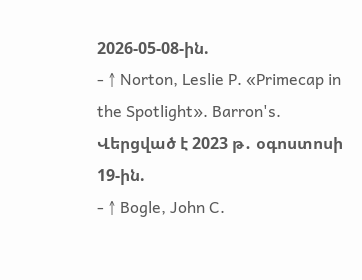2026-05-08-ին.
- ↑ Norton, Leslie P. «Primecap in the Spotlight». Barron's. Վերցված է 2023 թ․ օգոստոսի 19-ին.
- ↑ Bogle, John C.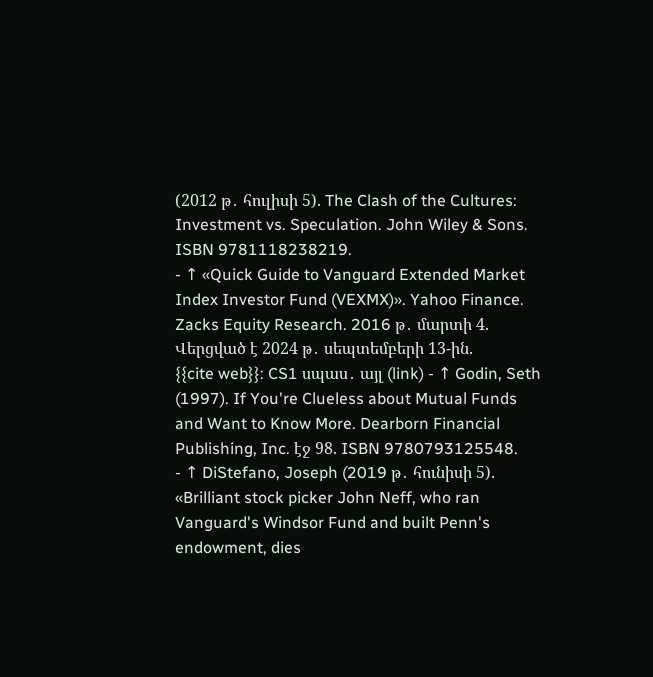(2012 թ․ հուլիսի 5). The Clash of the Cultures: Investment vs. Speculation. John Wiley & Sons. ISBN 9781118238219.
- ↑ «Quick Guide to Vanguard Extended Market Index Investor Fund (VEXMX)». Yahoo Finance. Zacks Equity Research. 2016 թ․ մարտի 4. Վերցված է 2024 թ․ սեպտեմբերի 13-ին.
{{cite web}}: CS1 սպաս․ այլ (link) - ↑ Godin, Seth (1997). If You're Clueless about Mutual Funds and Want to Know More. Dearborn Financial Publishing, Inc. էջ 98. ISBN 9780793125548.
- ↑ DiStefano, Joseph (2019 թ․ հունիսի 5). «Brilliant stock picker John Neff, who ran Vanguard's Windsor Fund and built Penn's endowment, dies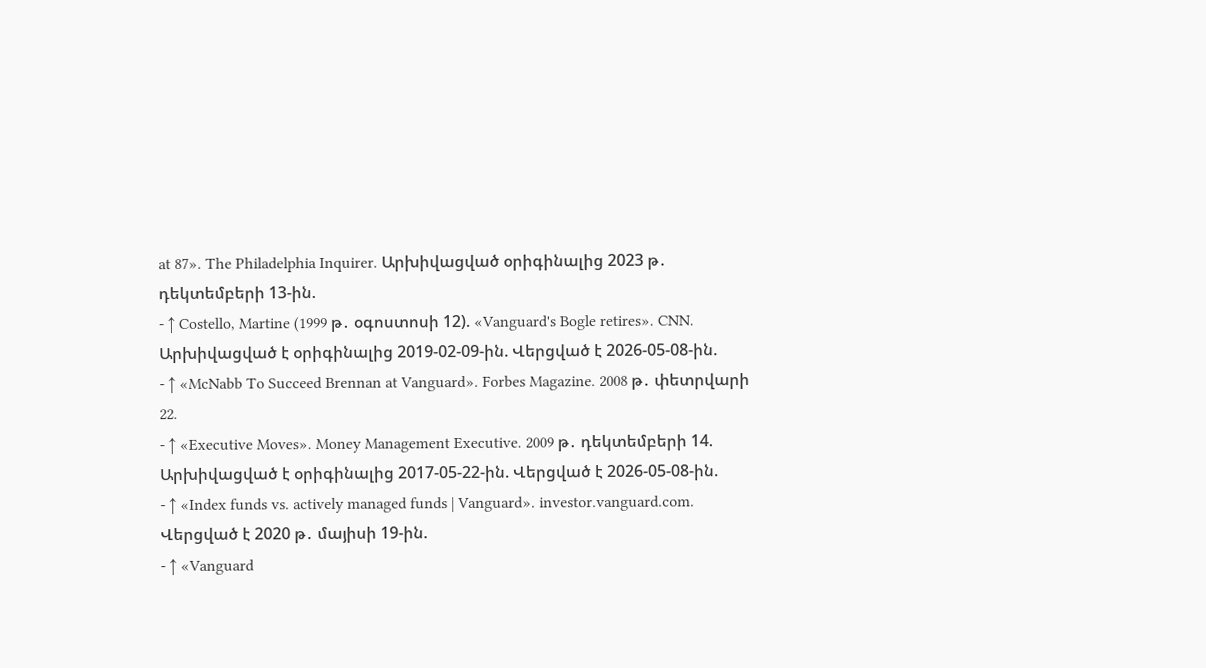at 87». The Philadelphia Inquirer. Արխիվացված օրիգինալից 2023 թ․ դեկտեմբերի 13-ին.
- ↑ Costello, Martine (1999 թ․ օգոստոսի 12). «Vanguard's Bogle retires». CNN. Արխիվացված է օրիգինալից 2019-02-09-ին. Վերցված է 2026-05-08-ին.
- ↑ «McNabb To Succeed Brennan at Vanguard». Forbes Magazine. 2008 թ․ փետրվարի 22.
- ↑ «Executive Moves». Money Management Executive. 2009 թ․ դեկտեմբերի 14. Արխիվացված է օրիգինալից 2017-05-22-ին. Վերցված է 2026-05-08-ին.
- ↑ «Index funds vs. actively managed funds | Vanguard». investor.vanguard.com. Վերցված է 2020 թ․ մայիսի 19-ին.
- ↑ «Vanguard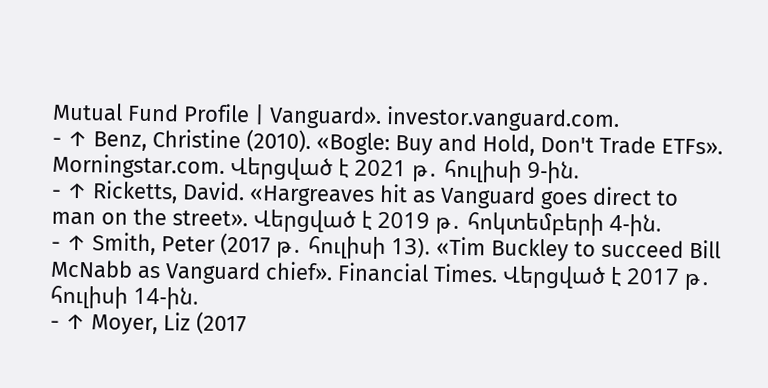Mutual Fund Profile | Vanguard». investor.vanguard.com.
- ↑ Benz, Christine (2010). «Bogle: Buy and Hold, Don't Trade ETFs». Morningstar.com. Վերցված է 2021 թ․ հուլիսի 9-ին.
- ↑ Ricketts, David. «Hargreaves hit as Vanguard goes direct to man on the street». Վերցված է 2019 թ․ հոկտեմբերի 4-ին.
- ↑ Smith, Peter (2017 թ․ հուլիսի 13). «Tim Buckley to succeed Bill McNabb as Vanguard chief». Financial Times. Վերցված է 2017 թ․ հուլիսի 14-ին.
- ↑ Moyer, Liz (2017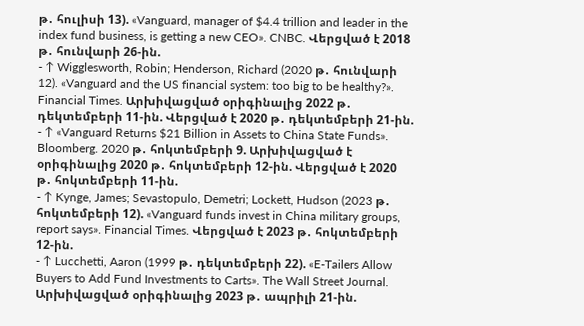թ․ հուլիսի 13). «Vanguard, manager of $4.4 trillion and leader in the index fund business, is getting a new CEO». CNBC. Վերցված է 2018 թ․ հունվարի 26-ին.
- ↑ Wigglesworth, Robin; Henderson, Richard (2020 թ․ հունվարի 12). «Vanguard and the US financial system: too big to be healthy?». Financial Times. Արխիվացված օրիգինալից 2022 թ․ դեկտեմբերի 11-ին. Վերցված է 2020 թ․ դեկտեմբերի 21-ին.
- ↑ «Vanguard Returns $21 Billion in Assets to China State Funds». Bloomberg. 2020 թ․ հոկտեմբերի 9. Արխիվացված է օրիգինալից 2020 թ․ հոկտեմբերի 12-ին. Վերցված է 2020 թ․ հոկտեմբերի 11-ին.
- ↑ Kynge, James; Sevastopulo, Demetri; Lockett, Hudson (2023 թ․ հոկտեմբերի 12). «Vanguard funds invest in China military groups, report says». Financial Times. Վերցված է 2023 թ․ հոկտեմբերի 12-ին.
- ↑ Lucchetti, Aaron (1999 թ․ դեկտեմբերի 22). «E-Tailers Allow Buyers to Add Fund Investments to Carts». The Wall Street Journal. Արխիվացված օրիգինալից 2023 թ․ ապրիլի 21-ին.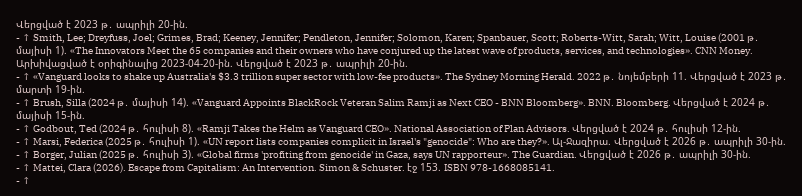Վերցված է 2023 թ․ ապրիլի 20-ին.
- ↑ Smith, Lee; Dreyfuss, Joel; Grimes, Brad; Keeney, Jennifer; Pendleton, Jennifer; Solomon, Karen; Spanbauer, Scott; Roberts-Witt, Sarah; Witt, Louise (2001 թ․ մայիսի 1). «The Innovators Meet the 65 companies and their owners who have conjured up the latest wave of products, services, and technologies». CNN Money. Արխիվացված է օրիգինալից 2023-04-20-ին. Վերցված է 2023 թ․ ապրիլի 20-ին.
- ↑ «Vanguard looks to shake up Australia's $3.3 trillion super sector with low-fee products». The Sydney Morning Herald. 2022 թ․ նոյեմբերի 11. Վերցված է 2023 թ․ մարտի 19-ին.
- ↑ Brush, Silla (2024 թ․ մայիսի 14). «Vanguard Appoints BlackRock Veteran Salim Ramji as Next CEO - BNN Bloomberg». BNN. Bloomberg. Վերցված է 2024 թ․ մայիսի 15-ին.
- ↑ Godbout, Ted (2024 թ․ հուլիսի 8). «Ramji Takes the Helm as Vanguard CEO». National Association of Plan Advisors. Վերցված է 2024 թ․ հուլիսի 12-ին.
- ↑ Marsi, Federica (2025 թ․ հուլիսի 1). «UN report lists companies complicit in Israel's "genocide": Who are they?». Ալ-Ջազիրա. Վերցված է 2026 թ․ ապրիլի 30-ին.
- ↑ Borger, Julian (2025 թ․ հուլիսի 3). «Global firms 'profiting from genocide' in Gaza, says UN rapporteur». The Guardian. Վերցված է 2026 թ․ ապրիլի 30-ին.
- ↑ Mattei, Clara (2026). Escape from Capitalism: An Intervention. Simon & Schuster. էջ 153. ISBN 978-1668085141.
- ↑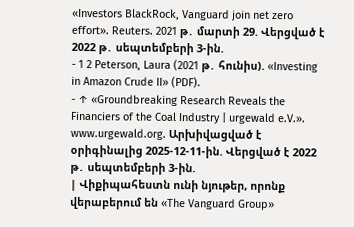«Investors BlackRock, Vanguard join net zero effort». Reuters. 2021 թ․ մարտի 29. Վերցված է 2022 թ․ սեպտեմբերի 3-ին.
- 1 2 Peterson, Laura (2021 թ․ հունիս). «Investing in Amazon Crude II» (PDF).
- ↑ «Groundbreaking Research Reveals the Financiers of the Coal Industry | urgewald e.V.». www.urgewald.org. Արխիվացված է օրիգինալից 2025-12-11-ին. Վերցված է 2022 թ․ սեպտեմբերի 3-ին.
| Վիքիպահեստն ունի նյութեր, որոնք վերաբերում են «The Vanguard Group»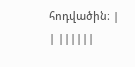հոդվածին։ |
| ||||||